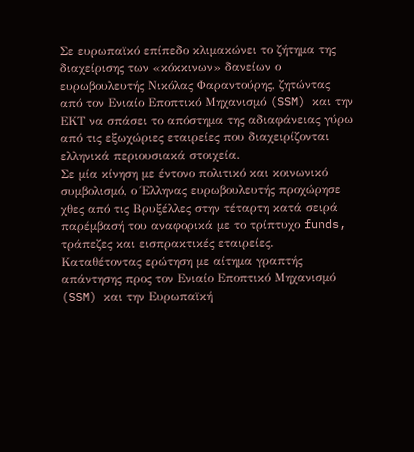Σε ευρωπαϊκό επίπεδο κλιμακώνει το ζήτημα της διαχείρισης των «κόκκινων» δανείων ο ευρωβουλευτής Νικόλας Φαραντούρης, ζητώντας από τον Ενιαίο Εποπτικό Μηχανισμό (SSM) και την ΕΚΤ να σπάσει το απόστημα της αδιαφάνειας γύρω από τις εξωχώριες εταιρείες που διαχειρίζονται ελληνικά περιουσιακά στοιχεία.
Σε μία κίνηση με έντονο πολιτικό και κοινωνικό συμβολισμό, ο Έλληνας ευρωβουλευτής προχώρησε χθες από τις Βρυξέλλες στην τέταρτη κατά σειρά παρέμβασή του αναφορικά με το τρίπτυχο funds, τράπεζες και εισπρακτικές εταιρείες. Καταθέτοντας ερώτηση με αίτημα γραπτής απάντησης προς τον Ενιαίο Εποπτικό Μηχανισμό (SSM) και την Ευρωπαϊκή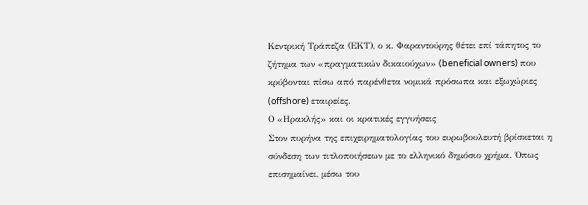Κεντρική Τράπεζα (ΕΚΤ), ο κ. Φαραντούρης θέτει επί τάπητος το ζήτημα των «πραγματικών δικαιούχων» (beneficial owners) που κρύβονται πίσω από παρένθετα νομικά πρόσωπα και εξωχώριες (offshore) εταιρείες.
Ο «Ηρακλής» και οι κρατικές εγγυήσεις
Στον πυρήνα της επιχειρηματολογίας του ευρωβουλευτή βρίσκεται η σύνδεση των τιτλοποιήσεων με το ελληνικό δημόσιο χρήμα. Όπως επισημαίνει, μέσω του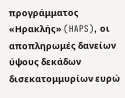προγράμματος «Ηρακλής» (HAPS), οι αποπληρωμές δανείων ύψους δεκάδων δισεκατομμυρίων ευρώ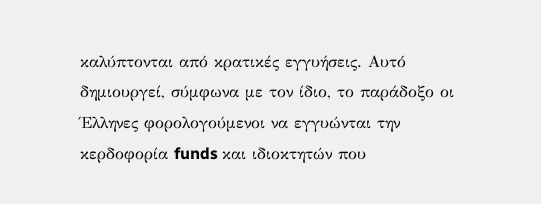καλύπτονται από κρατικές εγγυήσεις. Αυτό δημιουργεί, σύμφωνα με τον ίδιο, το παράδοξο οι Έλληνες φορολογούμενοι να εγγυώνται την κερδοφορία funds και ιδιοκτητών που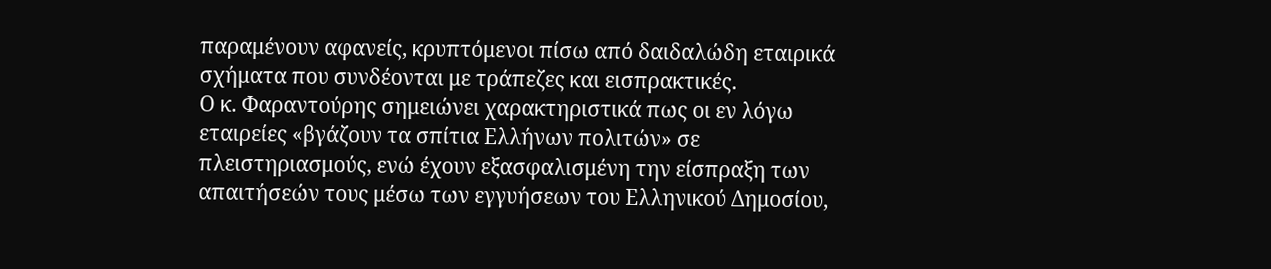παραμένουν αφανείς, κρυπτόμενοι πίσω από δαιδαλώδη εταιρικά σχήματα που συνδέονται με τράπεζες και εισπρακτικές.
Ο κ. Φαραντούρης σημειώνει χαρακτηριστικά πως οι εν λόγω εταιρείες «βγάζουν τα σπίτια Ελλήνων πολιτών» σε πλειστηριασμούς, ενώ έχουν εξασφαλισμένη την είσπραξη των απαιτήσεών τους μέσω των εγγυήσεων του Ελληνικού Δημοσίου,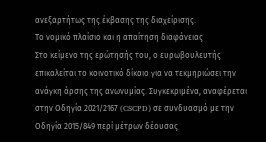ανεξαρτήτως της έκβασης της διαχείρισης.
Το νομικό πλαίσιο και η απαίτηση διαφάνειας
Στο κείμενο της ερώτησής του, ο ευρωβουλευτής επικαλείται το κοινοτικό δίκαιο για να τεκμηριώσει την ανάγκη άρσης της ανωνυμίας. Συγκεκριμένα, αναφέρεται στην Οδηγία 2021/2167 (CSCPD) σε συνδυασμό με την Οδηγία 2015/849 περί μέτρων δέουσας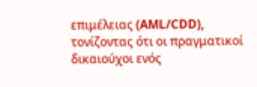επιμέλειας (AML/CDD), τονίζοντας ότι οι πραγματικοί δικαιούχοι ενός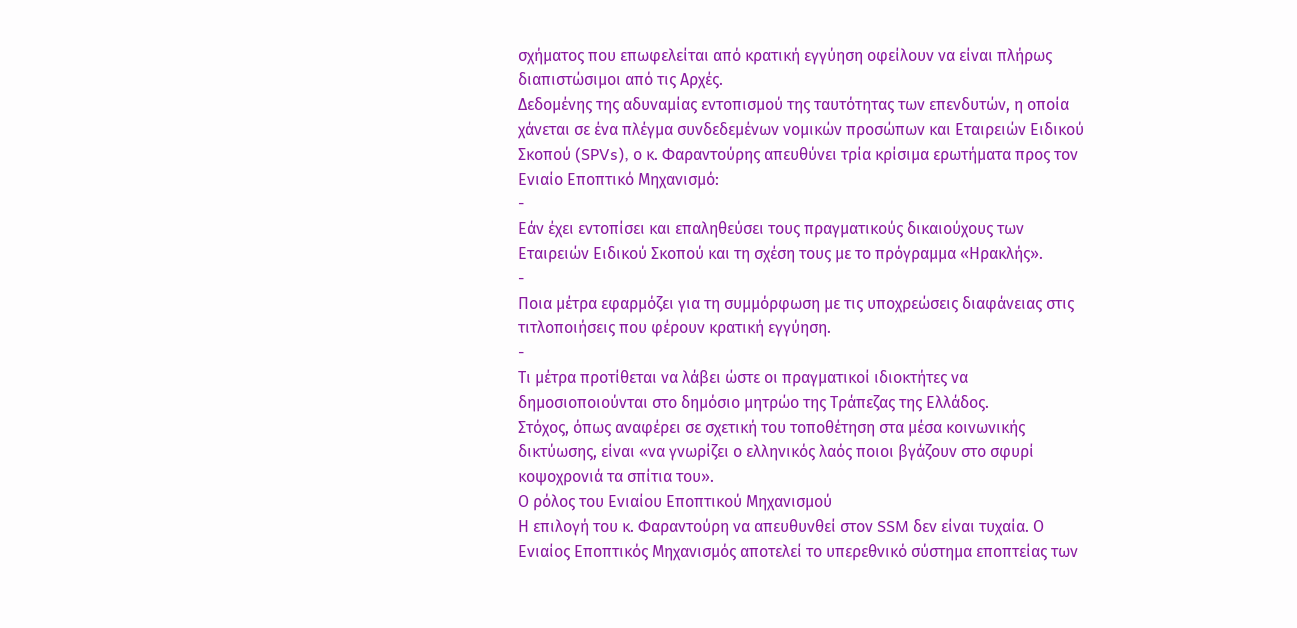σχήματος που επωφελείται από κρατική εγγύηση οφείλουν να είναι πλήρως διαπιστώσιμοι από τις Αρχές.
Δεδομένης της αδυναμίας εντοπισμού της ταυτότητας των επενδυτών, η οποία χάνεται σε ένα πλέγμα συνδεδεμένων νομικών προσώπων και Εταιρειών Ειδικού Σκοπού (SPVs), ο κ. Φαραντούρης απευθύνει τρία κρίσιμα ερωτήματα προς τον Ενιαίο Εποπτικό Μηχανισμό:
-
Εάν έχει εντοπίσει και επαληθεύσει τους πραγματικούς δικαιούχους των Εταιρειών Ειδικού Σκοπού και τη σχέση τους με το πρόγραμμα «Ηρακλής».
-
Ποια μέτρα εφαρμόζει για τη συμμόρφωση με τις υποχρεώσεις διαφάνειας στις τιτλοποιήσεις που φέρουν κρατική εγγύηση.
-
Τι μέτρα προτίθεται να λάβει ώστε οι πραγματικοί ιδιοκτήτες να δημοσιοποιούνται στο δημόσιο μητρώο της Τράπεζας της Ελλάδος.
Στόχος, όπως αναφέρει σε σχετική του τοποθέτηση στα μέσα κοινωνικής δικτύωσης, είναι «να γνωρίζει ο ελληνικός λαός ποιοι βγάζουν στο σφυρί κοψοχρονιά τα σπίτια του».
Ο ρόλος του Ενιαίου Εποπτικού Μηχανισμού
Η επιλογή του κ. Φαραντούρη να απευθυνθεί στον SSM δεν είναι τυχαία. Ο Ενιαίος Εποπτικός Μηχανισμός αποτελεί το υπερεθνικό σύστημα εποπτείας των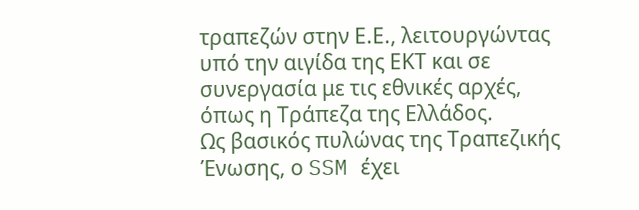τραπεζών στην Ε.Ε., λειτουργώντας υπό την αιγίδα της ΕΚΤ και σε συνεργασία με τις εθνικές αρχές, όπως η Τράπεζα της Ελλάδος.
Ως βασικός πυλώνας της Τραπεζικής Ένωσης, ο SSM έχει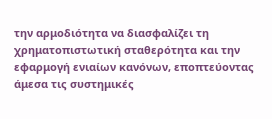την αρμοδιότητα να διασφαλίζει τη χρηματοπιστωτική σταθερότητα και την εφαρμογή ενιαίων κανόνων, εποπτεύοντας άμεσα τις συστημικές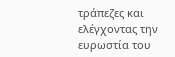τράπεζες και ελέγχοντας την ευρωστία του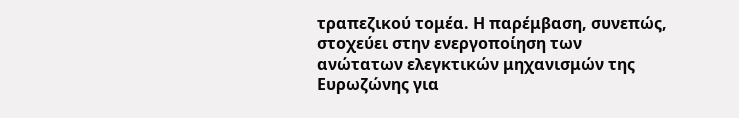τραπεζικού τομέα. Η παρέμβαση, συνεπώς, στοχεύει στην ενεργοποίηση των ανώτατων ελεγκτικών μηχανισμών της Ευρωζώνης για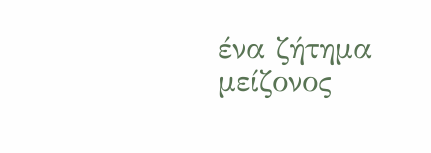ένα ζήτημα μείζονος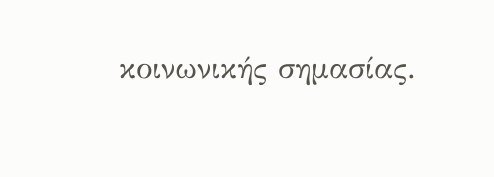κοινωνικής σημασίας.